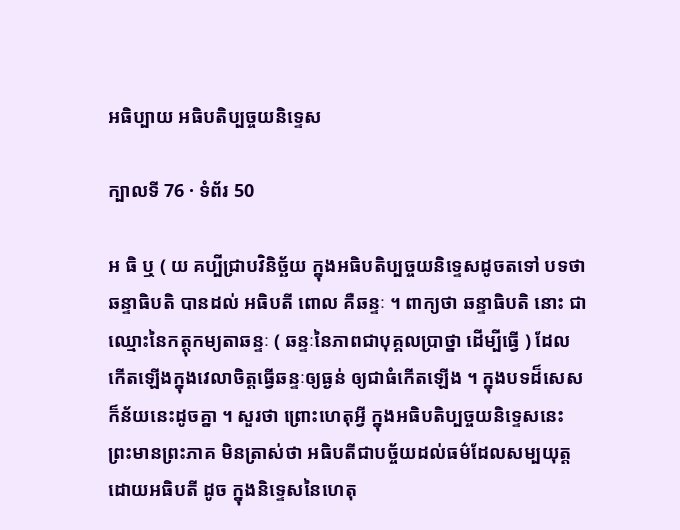អធិប្បាយ អធិបតិប្បច្ចយនិទ្ទេស

ក្បាលទី 76 · ទំព័រ 50

អ ធិ ឬ ( យ គប្បីជ្រាបវិនិច្ឆ័យ ក្នុងអធិបតិប្បច្ចយនិទ្ទេសដូចតទៅ បទថា ឆន្ទាធិបតិ បានដល់ អធិបតី ពោល គឺឆន្ទៈ ។ ពាក្យថា ឆន្ទាធិបតិ នោះ ជាឈ្មោះនៃកត្តុកម្យតាឆន្ទៈ ( ឆន្ទៈនៃភាពជាបុគ្គលប្រាថ្នា ដើម្បីធ្វើ ) ដែលកើតឡើងក្នុងវេលាចិត្តធ្វើឆន្ទៈឲ្យធ្ងន់ ឲ្យជាធំកើតឡើង ។ ក្នុងបទដ៏សេសក៏ន័យនេះដូចគ្នា ។ សួរថា ព្រោះហេតុអ្វី ក្នុងអធិបតិប្បច្ចយនិទ្ទេសនេះ ព្រះមានព្រះភាគ មិនត្រាស់ថា អធិបតីជាបច្ច័យដល់ធម៌ដែលសម្បយុត្តដោយអធិបតី ដូច ក្នុងនិទ្ទេសនៃហេតុ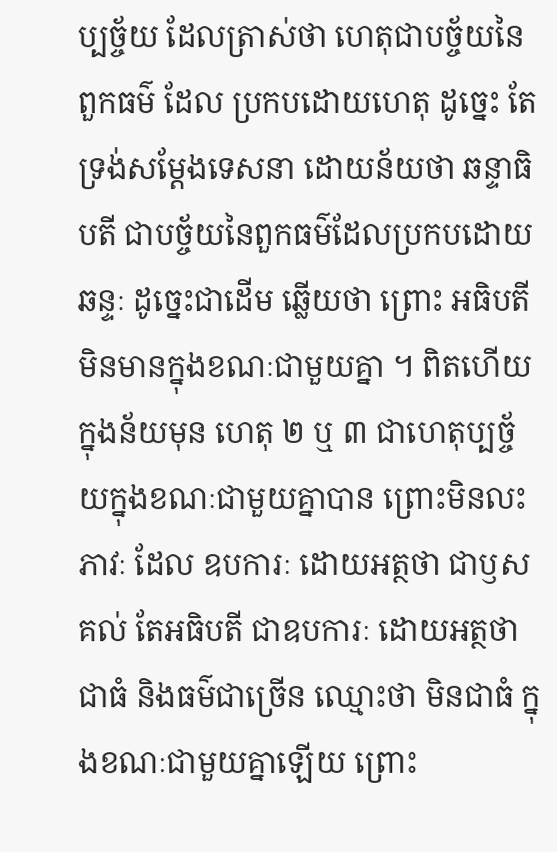ប្បច្ច័យ ដែលត្រាស់ថា ហេតុជាបច្ច័យនៃពួកធម៌ ដែល ប្រកបដោយហេតុ ដូច្នេះ តែទ្រង់សម្តែងទេសនា ដោយន័យថា ឆន្ទាធិបតី ជាបច្ច័យនៃពួកធម៌ដែលប្រកបដោយឆន្ទៈ ដូច្នេះជាដើម ឆ្លើយថា ព្រោះ អធិបតី មិនមានក្នុងខណៈជាមួយគ្នា ។ ពិតហើយ ក្នុងន័យមុន ហេតុ ២ ឬ ៣ ជាហេតុប្បច្ច័យក្នុងខណៈជាមួយគ្នាបាន ព្រោះមិនលះភាវៈ ដែល ឧបការៈ ដោយអត្ថថា ជាឫសគល់ តែអធិបតី ជាឧបការៈ ដោយអត្ថថា ជាធំ និងធម៌ជាច្រើន ឈ្មោះថា មិនជាធំ ក្នុងខណៈជាមួយគ្នាឡើយ ព្រោះ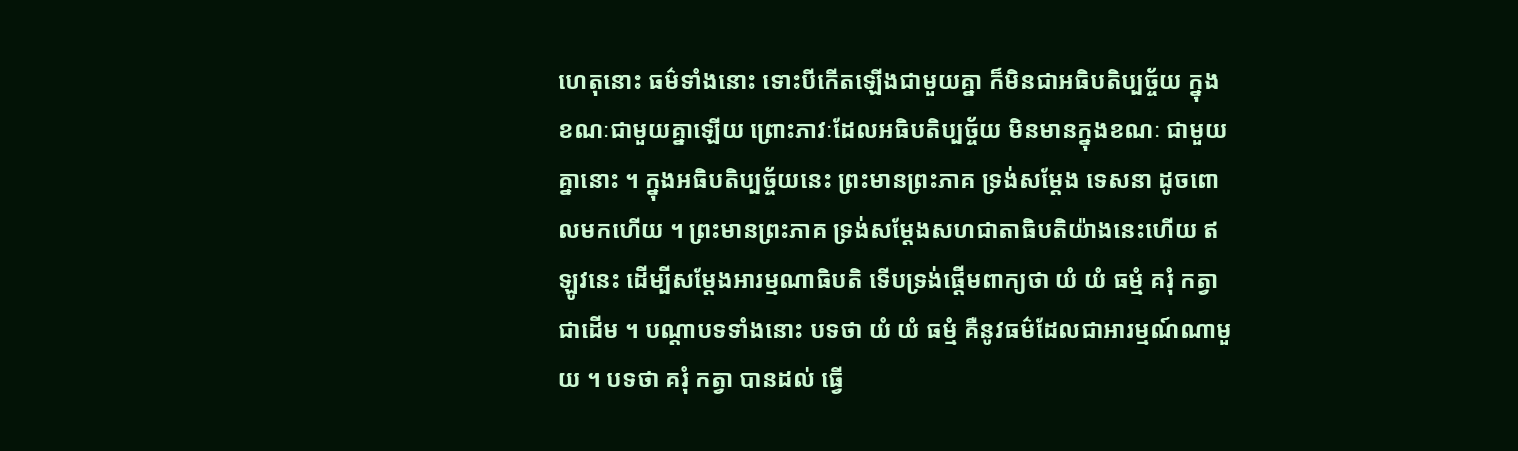ហេតុនោះ ធម៌ទាំងនោះ ទោះបីកើតឡើងជាមួយគ្នា ក៏មិនជាអធិបតិប្បច្ច័យ ក្នុងខណៈជាមួយគ្នាឡើយ ព្រោះភាវៈដែលអធិបតិប្បច្ច័យ មិនមានក្នុងខណៈ ជាមួយគ្នានោះ ។ ក្នុងអធិបតិប្បច្ច័យនេះ ព្រះមានព្រះភាគ ទ្រង់សម្តែង ទេសនា ដូចពោលមកហើយ ។ ព្រះមានព្រះភាគ ទ្រង់សម្តែងសហជាតាធិបតិយ៉ាងនេះហើយ ឥឡូវនេះ ដើម្បីសម្តែងអារម្មណាធិបតិ ទើបទ្រង់ផ្តើមពាក្យថា យំ យំ ធម្មំ គរុំ កត្វា ជាដើម ។ បណ្តាបទទាំងនោះ បទថា យំ យំ ធម្មំ គឺនូវធម៌ដែលជាអារម្មណ៍ណាមួយ ។ បទថា គរុំ កត្វា បានដល់ ធ្វើ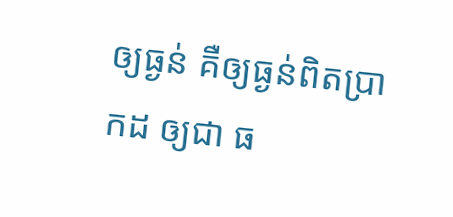ឲ្យធ្ងន់ គឺឲ្យធ្ងន់ពិតប្រាកដ ឲ្យជា ធ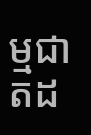ម្មជាតដ